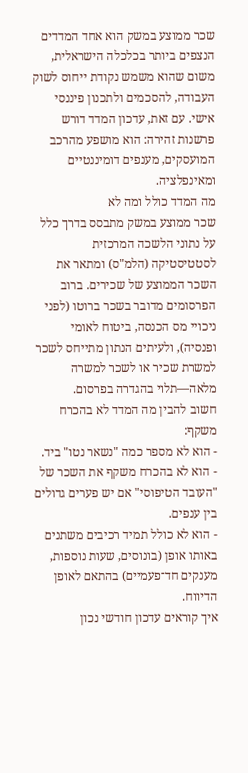שכר ממוצע במשק הוא אחד המדדים הנצפים ביותר בכלכלה הישראלית, משום שהוא משמש נקודת ייחוס לשוק העבודה, להסכמים ולתכנון פיננסי אישי. עם זאת, עדכון המדד דורש פרשנות זהירה: הוא מושפע מהרכב המועסקים, מענפים דומיננטיים ומאינפלציה.
מה המדד כולל ומה לא
שכר ממוצע במשק מתבסס בדרך כלל על נתוני הלשכה המרכזית לסטטיסטיקה (הלמ"ס) ומתאר את השכר הממוצע של שכירים. ברוב הפרסומים מדובר בשכר ברוטו (לפני ניכויי מס הכנסה, ביטוח לאומי ופנסיה), ולעיתים הנתון מתייחס לשכר למשרת שכיר או לשכר למשרה מלאה—תלוי בהגדרה בפרסום.
חשוב להבין מה המדד לא בהכרח משקף:
- הוא לא מספר כמה "נשאר נטו" ביד.
- הוא לא בהכרח משקף את השכר של "העובד הטיפוסי" אם יש פערים גדולים בין ענפים.
- הוא לא כולל תמיד רכיבים משתנים באותו אופן (בונוסים, שעות נוספות, מענקים חד־פעמיים) בהתאם לאופן הדיווח.
איך קוראים עדכון חודשי נכון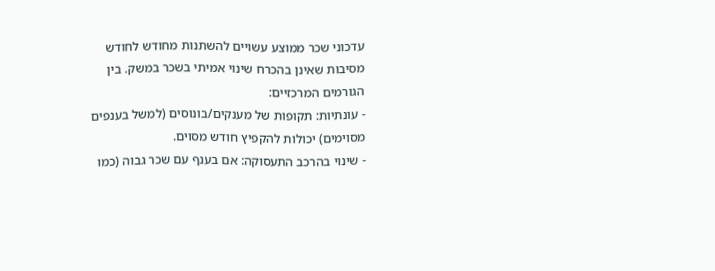עדכוני שכר ממוצע עשויים להשתנות מחודש לחודש מסיבות שאינן בהכרח שינוי אמיתי בשכר במשק. בין הגורמים המרכזיים:
- עונתיות: תקופות של מענקים/בונוסים (למשל בענפים מסוימים) יכולות להקפיץ חודש מסוים.
- שינוי בהרכב התעסוקה: אם בענף עם שכר גבוה (כמו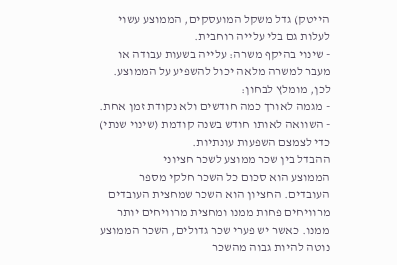הייטק) גדל משקל המועסקים, הממוצע עשוי לעלות גם בלי עלייה רוחבית.
- שינוי בהיקף משרה: עלייה בשעות עבודה או מעבר למשרה מלאה יכול להשפיע על הממוצע.
לכן, מומלץ לבחון:
- מגמה לאורך כמה חודשים ולא נקודת זמן אחת.
- השוואה לאותו חודש בשנה קודמת (שינוי שנתי) כדי לצמצם השפעות עונתיות.
ההבדל בין שכר ממוצע לשכר חציוני
הממוצע הוא סכום כל השכר חלקי מספר העובדים. החציון הוא השכר שמחצית העובדים מרוויחים פחות ממנו ומחצית מרוויחים יותר ממנו. כאשר יש פערי שכר גדולים, השכר הממוצע נוטה להיות גבוה מהשכר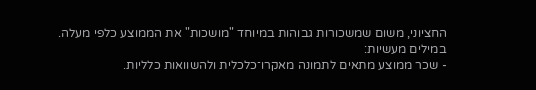החציוני, משום שמשכורות גבוהות במיוחד "מושכות" את הממוצע כלפי מעלה.
במילים מעשיות:
- שכר ממוצע מתאים לתמונה מאקרו־כלכלית ולהשוואות כלליות.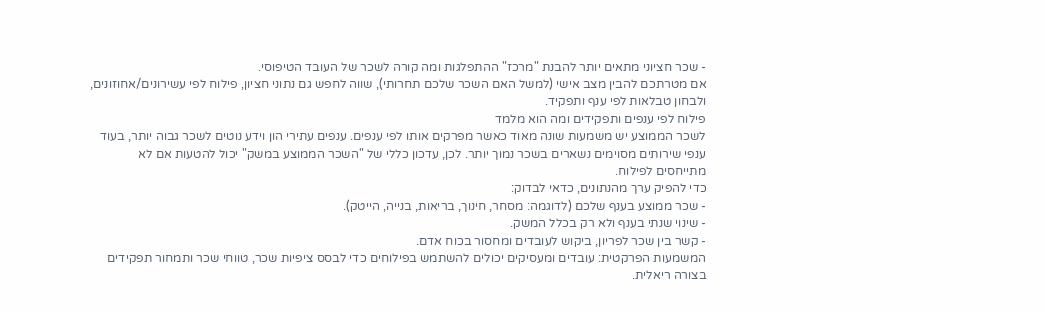- שכר חציוני מתאים יותר להבנת "מרכז" ההתפלגות ומה קורה לשכר של העובד הטיפוסי.
אם מטרתכם להבין מצב אישי (למשל האם השכר שלכם תחרותי), שווה לחפש גם נתוני חציון, פילוח לפי עשירונים/אחוזונים, ולבחון טבלאות לפי ענף ותפקיד.
פילוח לפי ענפים ותפקידים ומה הוא מלמד
לשכר הממוצע יש משמעות שונה מאוד כאשר מפרקים אותו לפי ענפים. ענפים עתירי הון וידע נוטים לשכר גבוה יותר, בעוד ענפי שירותים מסוימים נשארים בשכר נמוך יותר. לכן, עדכון כללי של "השכר הממוצע במשק" יכול להטעות אם לא מתייחסים לפילוח.
כדי להפיק ערך מהנתונים, כדאי לבדוק:
- שכר ממוצע בענף שלכם (לדוגמה: מסחר, חינוך, בריאות, בנייה, הייטק).
- שינוי שנתי בענף ולא רק בכלל המשק.
- קשר בין שכר לפריון, ביקוש לעובדים ומחסור בכוח אדם.
המשמעות הפרקטית: עובדים ומעסיקים יכולים להשתמש בפילוחים כדי לבסס ציפיות שכר, טווחי שכר ותמחור תפקידים בצורה ריאלית.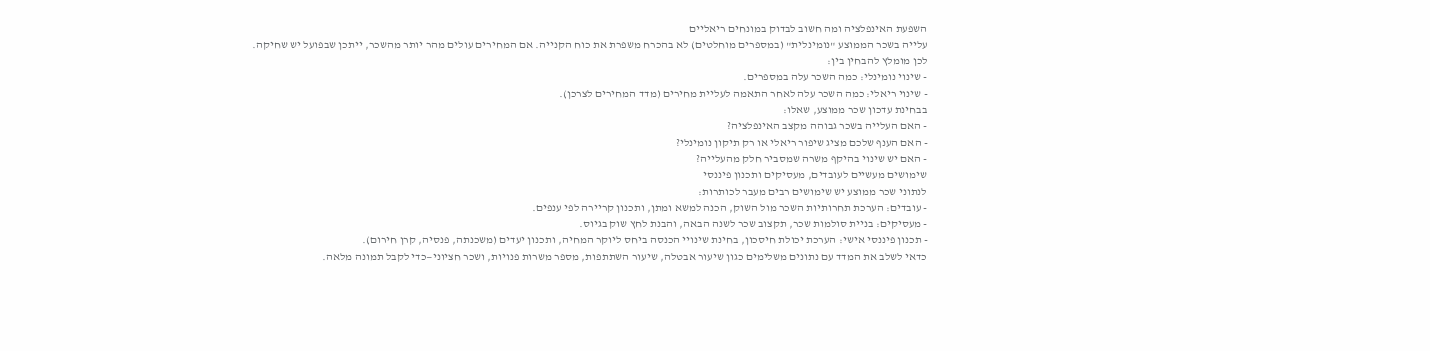השפעת האינפלציה ומה חשוב לבדוק במונחים ריאליים
עלייה בשכר הממוצע "נומינלית" (במספרים מוחלטים) לא בהכרח משפרת את כוח הקנייה. אם המחירים עולים מהר יותר מהשכר, ייתכן שבפועל יש שחיקה.
לכן מומלץ להבחין בין:
- שינוי נומינלי: כמה השכר עלה במספרים.
- שינוי ריאלי: כמה השכר עלה לאחר התאמה לעליית מחירים (מדד המחירים לצרכן).
בבחינת עדכון שכר ממוצע, שאלו:
- האם העלייה בשכר גבוהה מקצב האינפלציה?
- האם הענף שלכם מציג שיפור ריאלי או רק תיקון נומינלי?
- האם יש שינוי בהיקף משרה שמסביר חלק מהעלייה?
שימושים מעשיים לעובדים, מעסיקים ותכנון פיננסי
לנתוני שכר ממוצע יש שימושים רבים מעבר לכותרות:
- עובדים: הערכת תחרותיות השכר מול השוק, הכנה למשא ומתן, ותכנון קריירה לפי ענפים.
- מעסיקים: בניית סולמות שכר, תקצוב שכר לשנה הבאה, והבנת לחץ שוק בגיוס.
- תכנון פיננסי אישי: הערכת יכולת חיסכון, בחינת שינויי הכנסה ביחס ליוקר המחיה, ותכנון יעדים (משכנתה, פנסיה, קרן חירום).
כדאי לשלב את המדד עם נתונים משלימים כגון שיעור אבטלה, שיעור השתתפות, מספר משרות פנויות, ושכר חציוני—כדי לקבל תמונה מלאה.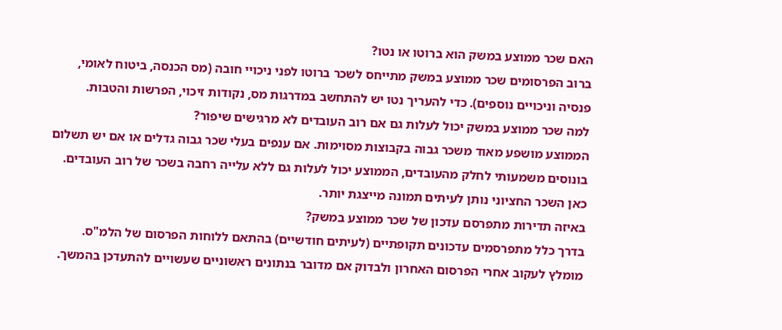האם שכר ממוצע במשק הוא ברוטו או נטו?
ברוב הפרסומים שכר ממוצע במשק מתייחס לשכר ברוטו לפני ניכויי חובה (מס הכנסה, ביטוח לאומי, פנסיה וניכויים נוספים). כדי להעריך נטו יש להתחשב במדרגות מס, נקודות זיכוי, הפרשות והטבות.
למה שכר ממוצע במשק יכול לעלות גם אם רוב העובדים לא מרגישים שיפור?
הממוצע מושפע מאוד משכר גבוה בקבוצות מסוימות. אם ענפים בעלי שכר גבוה גדלים או אם יש תשלום בונוסים משמעותי לחלק מהעובדים, הממוצע יכול לעלות גם ללא עלייה רחבה בשכר של רוב העובדים. כאן השכר החציוני נותן לעיתים תמונה מייצגת יותר.
באיזה תדירות מתפרסם עדכון של שכר ממוצע במשק?
בדרך כלל מתפרסמים עדכונים תקופתיים (לעיתים חודשיים) בהתאם ללוחות הפרסום של הלמ"ס. מומלץ לעקוב אחרי הפרסום האחרון ולבדוק אם מדובר בנתונים ראשוניים שעשויים להתעדכן בהמשך.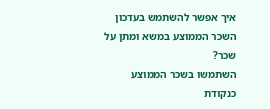איך אפשר להשתמש בעדכון השכר הממוצע במשא ומתן על שכר?
השתמשו בשכר הממוצע כנקודת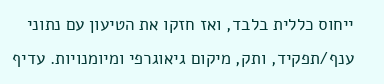ייחוס כללית בלבד, ואז חזקו את הטיעון עם נתוני ענף/תפקיד, ותק, מיקום גיאוגרפי ומיומנויות. עדיף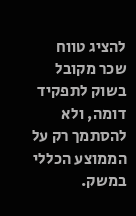להציג טווח שכר מקובל בשוק לתפקיד דומה, ולא להסתמך רק על הממוצע הכללי במשק.